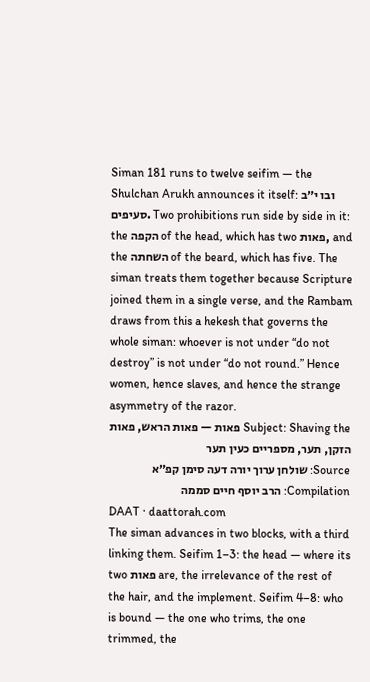Siman 181 runs to twelve seifim — the Shulchan Arukh announces it itself: ובו י״ב סעיפים. Two prohibitions run side by side in it: the הקפה of the head, which has two פאות, and the השחתה of the beard, which has five. The siman treats them together because Scripture joined them in a single verse, and the Rambam draws from this a hekesh that governs the whole siman: whoever is not under “do not destroy” is not under “do not round.” Hence women, hence slaves, and hence the strange asymmetry of the razor.
Subject: Shaving the פאות — פאות הראש, פאות הזקן, תער, מספריים כעין תער
Source: שולחן ערוך יורה דעה סימן קפ״א
Compilation: הרב יוסף חיים סממה
DAAT · daattorah.com
The siman advances in two blocks, with a third linking them. Seifim 1–3: the head — where its two פאות are, the irrelevance of the rest of the hair, and the implement. Seifim 4–8: who is bound — the one who trims, the one trimmed, the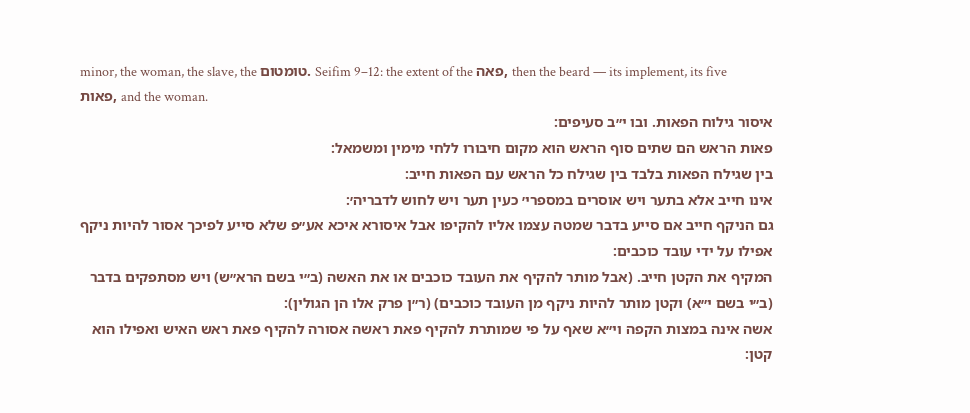minor, the woman, the slave, the טומטום. Seifim 9–12: the extent of the פאה, then the beard — its implement, its five פאות, and the woman.
איסור גילוח הפאות. ובו י״ב סעיפים:
פאות הראש הם שתים סוף הראש הוא מקום חיבורו ללחי מימין ומשמאל:
בין שגילח הפאות בלבד בין שגילח כל הראש עם הפאות חייב:
אינו חייב אלא בתער ויש אוסרים במספרי׳ כעין תער ויש לחוש לדבריה׳:
גם הניקף חייב אם סייע בדבר שמטה עצמו אליו להקיפו אבל איסורא איכא אע״פ שלא סייע לפיכך אסור להיות ניקף אפילו על ידי עובד כוכבים:
המקיף את הקטן חייב. (אבל מותר להקיף את העובד כוכבים או את האשה (ב״י בשם הרא״ש) ויש מסתפקים בדבר (ב״י בשם י״א) וקטן מותר להיות ניקף מן העובד כוכבים) (ר״ן פרק אלו הן הגולין):
אשה אינה במצות הקפה וי״א שאף על פי שמותרת להקיף פאת ראשה אסורה להקיף פאת ראש האיש ואפילו הוא קטן: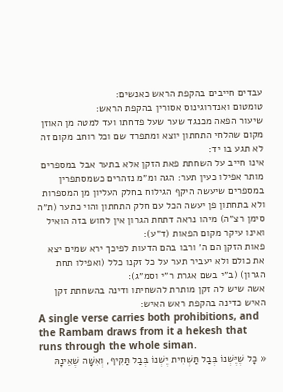עבדים חייבים בהקפת הראש כאנשים:
טומטום ואנדרוגינוס אסורין בהקפת הראש:
שיעור הפאה מכנגד שער שעל פדחתו ועד למטה מן האוזן מקום שהלחי התחתון יוצא ומתפרד שם וכל רוחב מקום זה לא תגע בו יד:
אינו חייב על השחתת פאת הזקן אלא בתער אבל במספרים מותר אפילו כעין תער: הגה ומ״מ נזהרים כשמסתפרין במספרים שיעשה היקף הגילוח בחלק העליון מן המספרות ולא בתחתון פן יעשה הכל עם חלק התחתון והוי כתער (ת״ה סימן רצ״ה) מיהו נראה דתחת הגרון אין לחוש בזה הואיל ואינו עיקר מקום הפאות (ד״ע):
פאות הזקן הם ה׳ ורבו בהם הדעות לפיכך ירא שמים יצא את כולם ולא יעביר תער על כל זקנו כלל (ואפילו תחת הגרון) (ב״י בשם אגרת ר״י וסמ״ג):
אשה שיש לה זקן מותרת להשחיתו ודינה בהשחתת זקן האיש כדינה בהקפת ראש האיש:
A single verse carries both prohibitions, and the Rambam draws from it a hekesh that runs through the whole siman.
« כָּל שֶׁיֶּשְׁנוֹ בְּבַל תַּשְׁחִית יֶשְׁנוֹ בְּבַל תַּקִּיף, וְאִשָּׁה שֶׁאֵינָהּ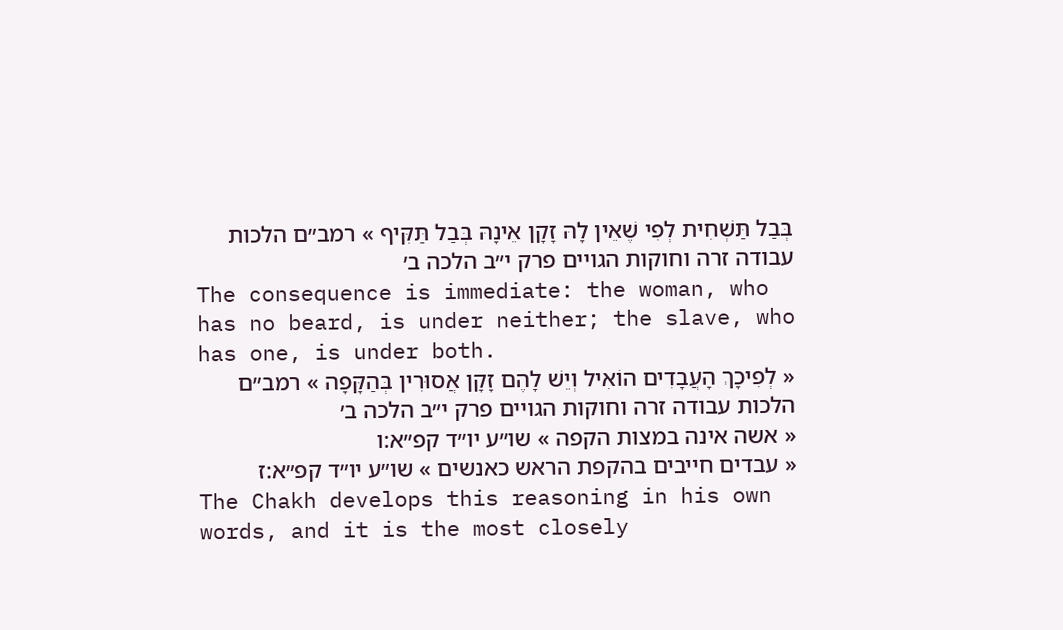בְּבַל תַּשְׁחִית לְפִי שֶׁאֵין לָהּ זָקָן אֵינָהּ בְּבַל תַּקִּיף » רמב״ם הלכות עבודה זרה וחוקות הגויים פרק י״ב הלכה ב׳
The consequence is immediate: the woman, who has no beard, is under neither; the slave, who has one, is under both.
« לְפִיכָךְ הָעֲבָדִים הוֹאִיל וְיֵשׁ לָהֶם זָקָן אֲסוּרִין בְּהַקָּפָה » רמב״ם הלכות עבודה זרה וחוקות הגויים פרק י״ב הלכה ב׳
« אשה אינה במצות הקפה » שו״ע יו״ד קפ״א:ו
« עבדים חייבים בהקפת הראש כאנשים » שו״ע יו״ד קפ״א:ז
The Chakh develops this reasoning in his own words, and it is the most closely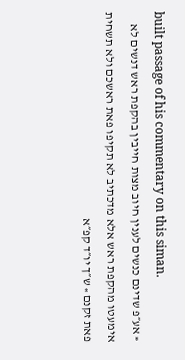built passage of his commentary on this siman.
« אע״פ שדינם כנשים לענין חיוב מצות חייבין בהקפת ראש דנשים לא אימעטו מהקפת ראש אלא מדכתיב לא תקיפו פאת ראשכם ולא תשחית פאת זקנם » ש״ך יו״ד קפ״א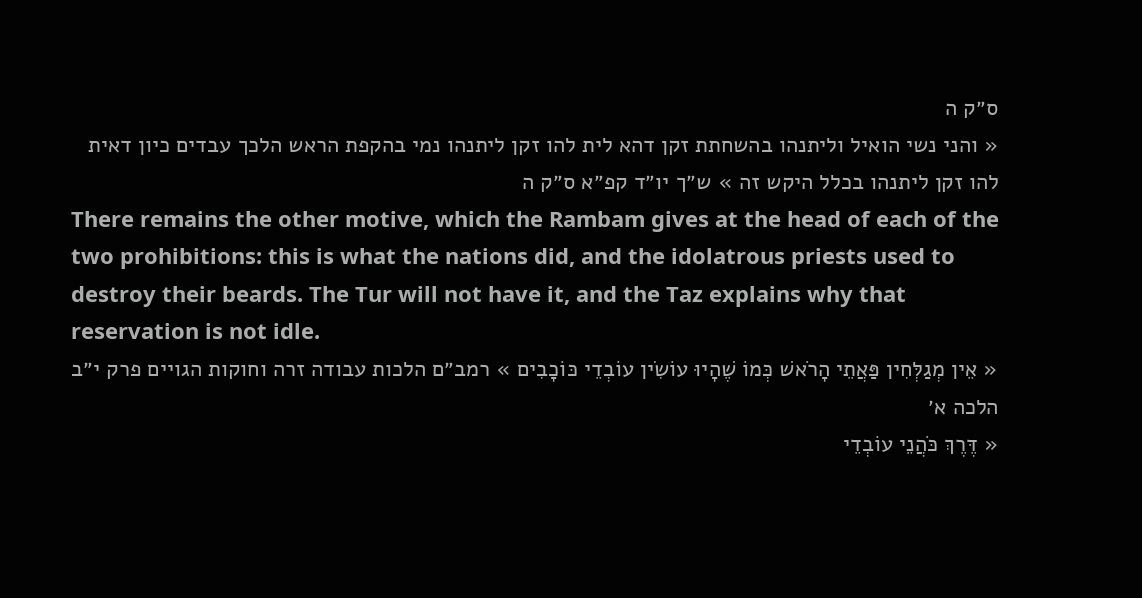ס״ק ה
« והני נשי הואיל וליתנהו בהשחתת זקן דהא לית להו זקן ליתנהו נמי בהקפת הראש הלכך עבדים כיון דאית להו זקן ליתנהו בכלל היקש זה » ש״ך יו״ד קפ״א ס״ק ה
There remains the other motive, which the Rambam gives at the head of each of the two prohibitions: this is what the nations did, and the idolatrous priests used to destroy their beards. The Tur will not have it, and the Taz explains why that reservation is not idle.
« אֵין מְגַלְּחִין פַּאֲתֵי הָרֹאשׁ כְּמוֹ שֶׁהָיוּ עוֹשִׂין עוֹבְדֵי כּוֹכָבִים » רמב״ם הלכות עבודה זרה וחוקות הגויים פרק י״ב הלכה א׳
« דֶּרֶךְ כֹּהֲנֵי עוֹבְדֵי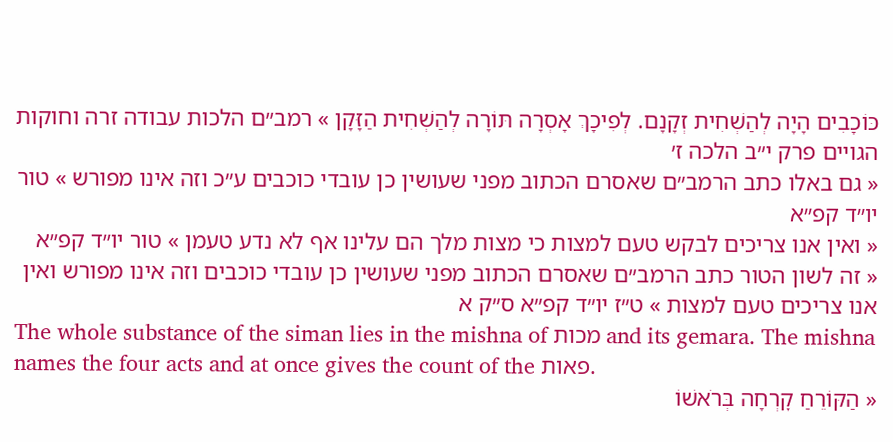כּוֹכָבִים הָיָה לְהַשְׁחִית זְקָנָם. לְפִיכָךְ אָסְרָה תּוֹרָה לְהַשְׁחִית הַזָּקָן » רמב״ם הלכות עבודה זרה וחוקות הגויים פרק י״ב הלכה ז׳
« גם באלו כתב הרמב״ם שאסרם הכתוב מפני שעושין כן עובדי כוכבים ע״כ וזה אינו מפורש » טור יו״ד קפ״א
« ואין אנו צריכים לבקש טעם למצות כי מצות מלך הם עלינו אף לא נדע טעמן » טור יו״ד קפ״א
« זה לשון הטור כתב הרמב״ם שאסרם הכתוב מפני שעושין כן עובדי כוכבים וזה אינו מפורש ואין אנו צריכים טעם למצות » ט״ז יו״ד קפ״א ס״ק א
The whole substance of the siman lies in the mishna of מכות and its gemara. The mishna names the four acts and at once gives the count of the פאות.
« הַקּוֹרֵחַ קׇרְחָה בְּרֹאשׁוֹ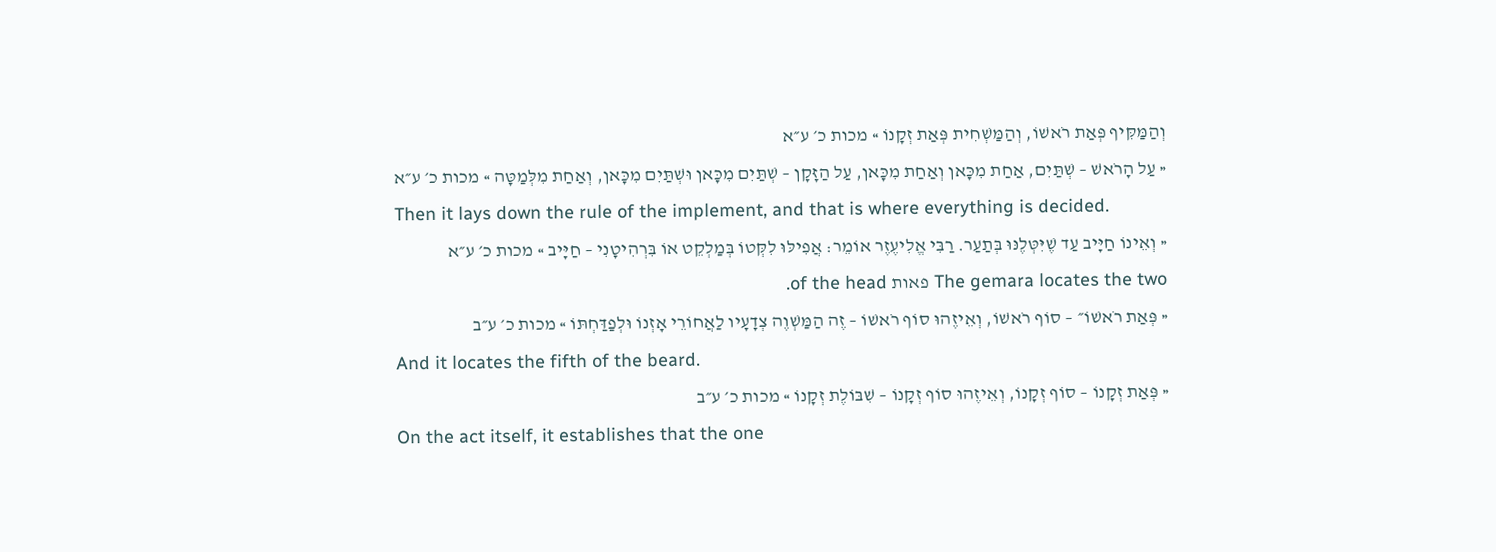וְהַמַּקִּיף פְּאַת רֹאשׁוֹ, וְהַמַּשְׁחִית פְּאַת זְקָנוֹ » מכות כ׳ ע״א
« עַל הָרֹאשׁ – שְׁתַּיִם, אַחַת מִכָּאן וְאַחַת מִכָּאן, עַל הַזָּקָן – שְׁתַּיִם מִכָּאן וּשְׁתַּיִם מִכָּאן, וְאַחַת מִלְּמַטָּה » מכות כ׳ ע״א
Then it lays down the rule of the implement, and that is where everything is decided.
« וְאֵינוֹ חַיָּיב עַד שֶׁיִּטְּלֶנּוּ בְּתַעַר. רַבִּי אֱלִיעֶזֶר אוֹמֵר: אֲפִילּוּ לִקְּטוֹ בְּמַלְקֵט אוֹ בִּרְהִיטָנִי – חַיָּיב » מכות כ׳ ע״א
The gemara locates the two פאות of the head.
« פְּאַת רֹאשׁוֹ״ – סוֹף רֹאשׁוֹ, וְאֵיזֶהוּ סוֹף רֹאשׁוֹ – זֶה הַמַּשְׁוֶה צְדָעָיו לַאֲחוֹרֵי אׇזְנוֹ וּלְפַדַּחְתּוֹ » מכות כ׳ ע״ב
And it locates the fifth of the beard.
« פְּאַת זְקָנוֹ – סוֹף זְקָנוֹ, וְאֵיזֶהוּ סוֹף זְקָנוֹ – שִׁבּוֹלֶת זְקָנוֹ » מכות כ׳ ע״ב
On the act itself, it establishes that the one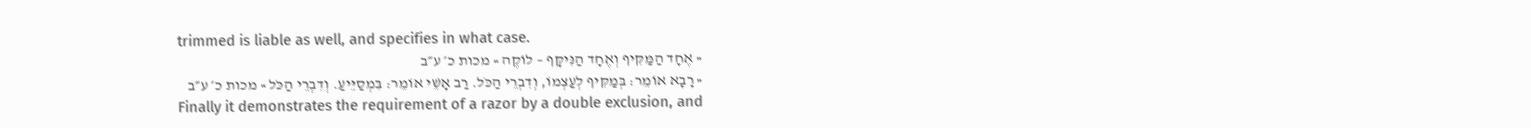trimmed is liable as well, and specifies in what case.
« אֶחָד הַמַּקִּיף וְאֶחָד הַנִּיקָּף – לוֹקֶה » מכות כ׳ ע״ב
« רָבָא אוֹמֵר: בְּמַקִּיף לְעַצְמוֹ, וְדִבְרֵי הַכֹּל. רַב אָשֵׁי אוֹמֵר: בִּמְסַיֵּיעַ. וְדִבְרֵי הַכֹּל » מכות כ׳ ע״ב
Finally it demonstrates the requirement of a razor by a double exclusion, and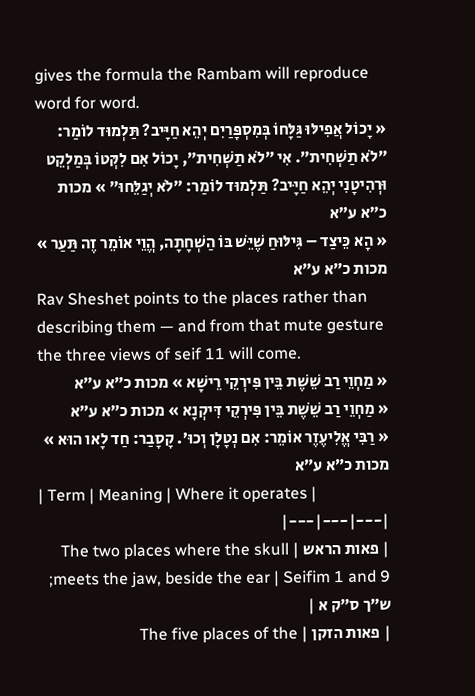gives the formula the Rambam will reproduce word for word.
« יָכוֹל אֲפִילּוּ גַּלָּחוֹ בְּמִסְפָּרַיִם יְהֵא חַיָּיב? תַּלְמוּד לוֹמַר: ״לֹא תַשְׁחִית״. אִי ״לֹא תַשְׁחִית״, יָכוֹל אִם לִקְּטוֹ בְּמַלְקֵט וּרְהִיטָנִי יְהֵא חַיָּיב? תַּלְמוּד לוֹמַר: ״לֹא יְגַלֵּחוּ״ » מכות כ״א ע״א
« הָא כֵּיצַד – גִּילּוּחַ שֶׁיֵּשׁ בּוֹ הַשְׁחָתָה, הֱוֵי אוֹמֵר זֶה תַּעַר » מכות כ״א ע״א
Rav Sheshet points to the places rather than describing them — and from that mute gesture the three views of seif 11 will come.
« מַחְוֵי רַב שֵׁשֶׁת בֵּין פִּירְקֵי רֵישָׁא » מכות כ״א ע״א
« מַחְוֵי רַב שֵׁשֶׁת בֵּין פִּירְקֵי דִּיקְנָא » מכות כ״א ע״א
« רַבִּי אֱלִיעֶזֶר אוֹמֵר: אִם נְטָלָן וְכוּ׳. קָסָבַר: חַד לָאו הוּא » מכות כ״א ע״א
| Term | Meaning | Where it operates |
|---|---|---|
| פאות הראש | The two places where the skull meets the jaw, beside the ear | Seifim 1 and 9; ש״ך ס״ק א |
| פאות הזקן | The five places of the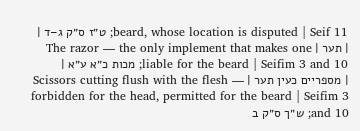beard, whose location is disputed | Seif 11; ט״ז ס״ק ג–ד |
| תער | The razor — the only implement that makes one liable for the beard | Seifim 3 and 10; מכות כ״א ע״א |
| מספריים כעין תער | Scissors cutting flush with the flesh — forbidden for the head, permitted for the beard | Seifim 3 and 10; ש״ך ס״ק ב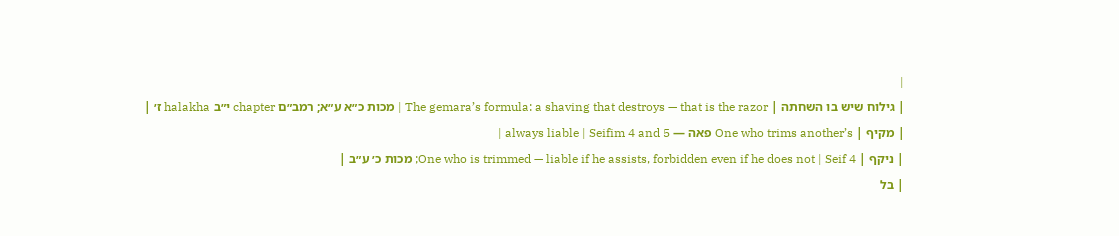|
| גילוח שיש בו השחתה | The gemara’s formula: a shaving that destroys — that is the razor | מכות כ״א ע״א; רמב״ם chapter י״ב halakha ז׳ |
| מקיף | One who trims another’s פאה — always liable | Seifim 4 and 5 |
| ניקף | One who is trimmed — liable if he assists, forbidden even if he does not | Seif 4; מכות כ׳ ע״ב |
| בל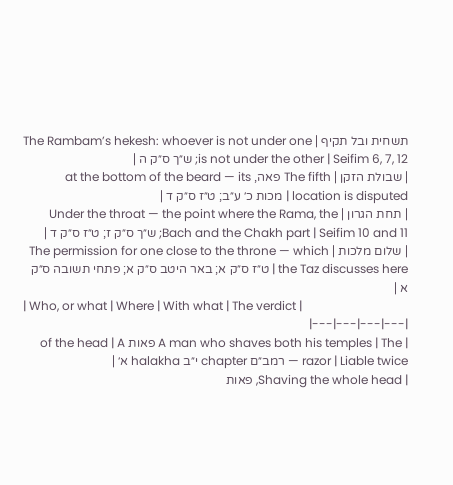תשחית ובל תקיף | The Rambam’s hekesh: whoever is not under one is not under the other | Seifim 6, 7, 12; ש״ך ס״ק ה |
| שבולת הזקן | The fifth פאה, at the bottom of the beard — its location is disputed | מכות כ׳ ע״ב; ט״ז ס״ק ד |
| תחת הגרון | Under the throat — the point where the Rama, the Bach and the Chakh part | Seifim 10 and 11; ש״ך ס״ק ז; ט״ז ס״ק ד |
| שלום מלכות | The permission for one close to the throne — which the Taz discusses here | ט״ז ס״ק א; באר היטב ס״ק א; פתחי תשובה ס״ק א |
| Who, or what | Where | With what | The verdict |
|---|---|---|---|
| A man who shaves both his temples | The פאות of the head | A razor | Liable twice — רמב״ם chapter י״ב halakha א׳ |
| Shaving the whole head, פאות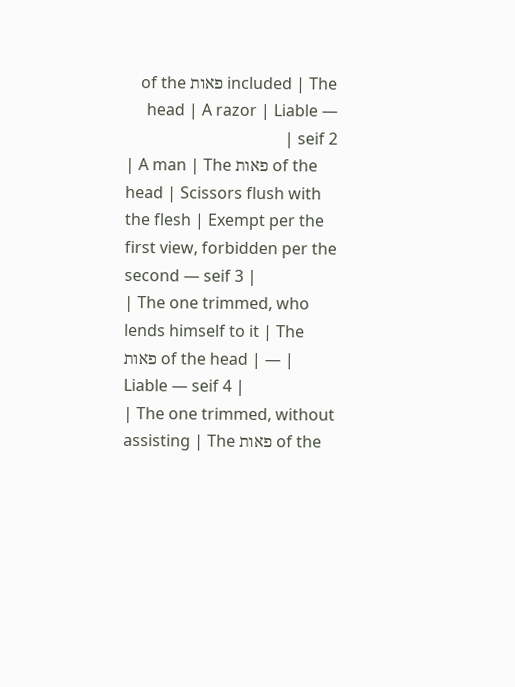included | The פאות of the head | A razor | Liable — seif 2 |
| A man | The פאות of the head | Scissors flush with the flesh | Exempt per the first view, forbidden per the second — seif 3 |
| The one trimmed, who lends himself to it | The פאות of the head | — | Liable — seif 4 |
| The one trimmed, without assisting | The פאות of the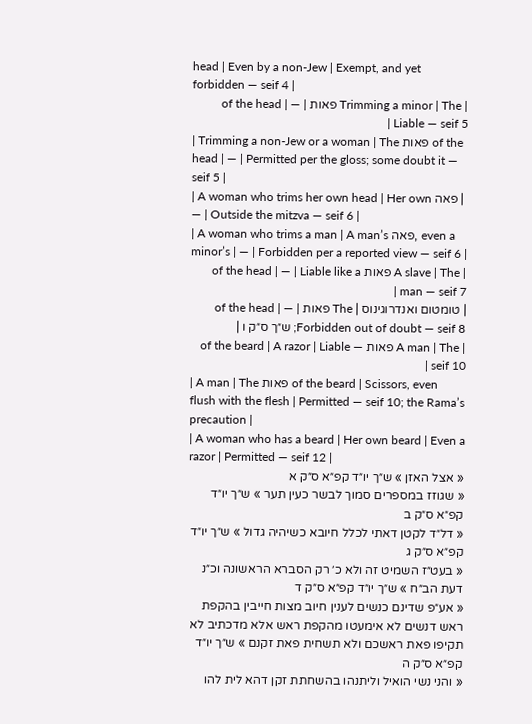head | Even by a non-Jew | Exempt, and yet forbidden — seif 4 |
| Trimming a minor | The פאות of the head | — | Liable — seif 5 |
| Trimming a non-Jew or a woman | The פאות of the head | — | Permitted per the gloss; some doubt it — seif 5 |
| A woman who trims her own head | Her own פאה | — | Outside the mitzva — seif 6 |
| A woman who trims a man | A man’s פאה, even a minor’s | — | Forbidden per a reported view — seif 6 |
| A slave | The פאות of the head | — | Liable like a man — seif 7 |
| טומטום ואנדרוגינוס | The פאות of the head | — | Forbidden out of doubt — seif 8; ש״ך ס״ק ו |
| A man | The פאות of the beard | A razor | Liable — seif 10 |
| A man | The פאות of the beard | Scissors, even flush with the flesh | Permitted — seif 10; the Rama’s precaution |
| A woman who has a beard | Her own beard | Even a razor | Permitted — seif 12 |
« אצל האזן » ש״ך יו״ד קפ״א ס״ק א
« שגוזז במספרים סמוך לבשר כעין תער » ש״ך יו״ד קפ״א ס״ק ב
« דל״ד לקטן דאתי לכלל חיובא כשיהיה גדול » ש״ך יו״ד קפ״א ס״ק ג
« בעט״ז השמיט זה ולא כ׳ רק הסברא הראשונה וכ״נ דעת הב״ח » ש״ך יו״ד קפ״א ס״ק ד
« אע״פ שדינם כנשים לענין חיוב מצות חייבין בהקפת ראש דנשים לא אימעטו מהקפת ראש אלא מדכתיב לא תקיפו פאת ראשכם ולא תשחית פאת זקנם » ש״ך יו״ד קפ״א ס״ק ה
« והני נשי הואיל וליתנהו בהשחתת זקן דהא לית להו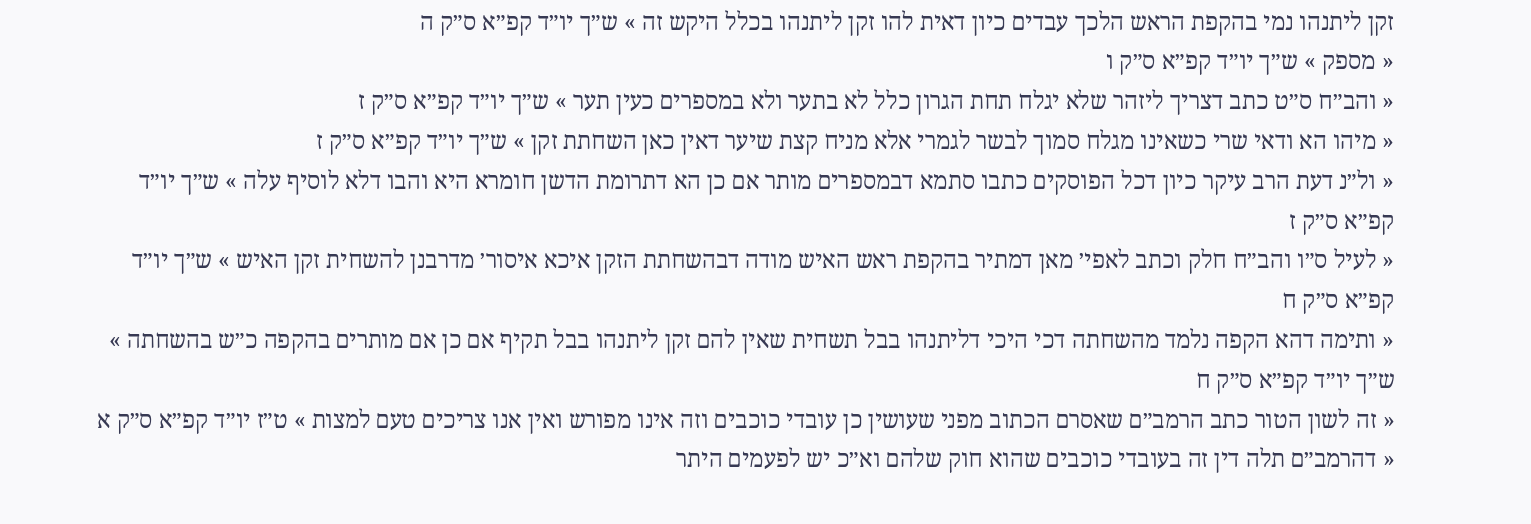זקן ליתנהו נמי בהקפת הראש הלכך עבדים כיון דאית להו זקן ליתנהו בכלל היקש זה » ש״ך יו״ד קפ״א ס״ק ה
« מספק » ש״ך יו״ד קפ״א ס״ק ו
« והב״ח ס״ט כתב דצריך ליזהר שלא יגלח תחת הגרון כלל לא בתער ולא במספרים כעין תער » ש״ך יו״ד קפ״א ס״ק ז
« מיהו הא ודאי שרי כשאינו מגלח סמוך לבשר לגמרי אלא מניח קצת שיער דאין כאן השחתת זקן » ש״ך יו״ד קפ״א ס״ק ז
« ול״נ דעת הרב עיקר כיון דכל הפוסקים כתבו סתמא דבמספרים מותר אם כן הא דתרומת הדשן חומרא היא והבו דלא לוסיף עלה » ש״ך יו״ד קפ״א ס״ק ז
« לעיל ס״ו והב״ח חלק וכתב לאפי׳ מאן דמתיר בהקפת ראש האיש מודה דבהשחתת הזקן איכא איסור׳ מדרבנן להשחית זקן האיש » ש״ך יו״ד קפ״א ס״ק ח
« ותימה דהא הקפה נלמד מהשחתה דכי היכי דליתנהו בבל תשחית שאין להם זקן ליתנהו בבל תקיף אם כן אם מותרים בהקפה כ״ש בהשחתה » ש״ך יו״ד קפ״א ס״ק ח
« זה לשון הטור כתב הרמב״ם שאסרם הכתוב מפני שעושין כן עובדי כוכבים וזה אינו מפורש ואין אנו צריכים טעם למצות » ט״ז יו״ד קפ״א ס״ק א
« דהרמב״ם תלה דין זה בעובדי כוכבים שהוא חוק שלהם וא״כ יש לפעמים היתר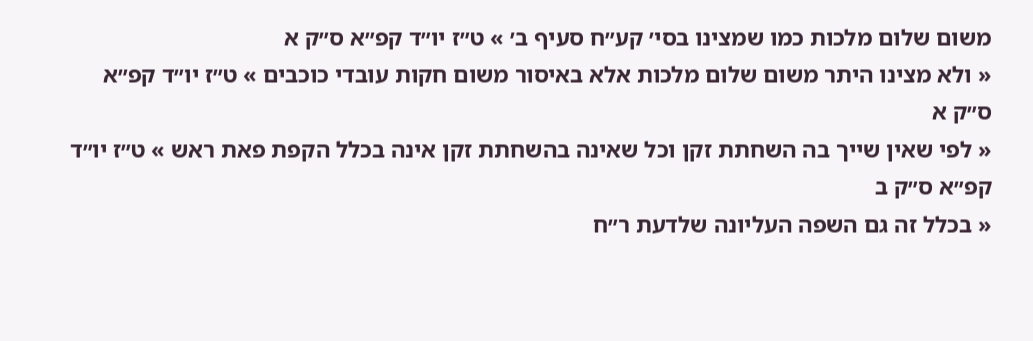משום שלום מלכות כמו שמצינו בסי׳ קע״ח סעיף ב׳ » ט״ז יו״ד קפ״א ס״ק א
« ולא מצינו היתר משום שלום מלכות אלא באיסור משום חקות עובדי כוכבים » ט״ז יו״ד קפ״א ס״ק א
« לפי שאין שייך בה השחתת זקן וכל שאינה בהשחתת זקן אינה בכלל הקפת פאת ראש » ט״ז יו״ד קפ״א ס״ק ב
« בכלל זה גם השפה העליונה שלדעת ר״ח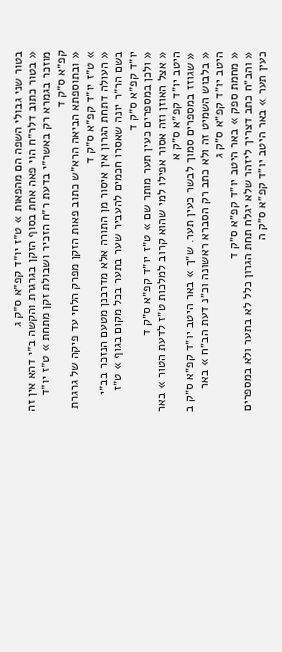בטור שני גבולי השפה הם מהפאות » ט״ז יו״ד קפ״א ס״ק ג
« בטור כתוב דלר״ח הוי פאה אחת בסוף הזקן בגרגרת והקשה ב״י דהא אין זה מוזכר בגמרא רק באשר״י בדעת ר״ח הזכיר ושבולת זקן מתחת » ט״ז יו״ד קפ״א ס״ק ד
« ובתוספתא הביאה הרא״ש כתוב פאות הזקן מפרק הלחי עד פיקה של גרגרת » ט״ז יו״ד קפ״א ס״ק ד
« העולה דתחת הגרון אין איסור מן התורה אלא מדרבנן מטעם הנזכר בב״י בשם הר״ר יונה שאסרו חכמים להעביר שער בתער בכל מקום בגוף » ט״ז יו״ד קפ״א ס״ק ד
« ולכן במספרים כעין תער מותר שם » ט״ז יו״ד קפ״א ס״ק ד
« אצל האוזן וזה אסור אפילו למי שהוא קרוב למלכות ט״ז לדעת הטור » באר היטב יו״ד קפ״א ס״ק א
« שגוזז במספרים סמוך לבשר כעין תער. ש״ך » באר היטב יו״ד קפ״א ס״ק ב
« בלבוש השמיט זה ולא כתב רק הסברא ראשונה וכ״נ דעת הב״ח » באר היטב יו״ד קפ״א ס״ק ג
« מחמת ספק » באר היטב יו״ד קפ״א ס״ק ד
« והב״ח כתב דצריך ליזהר שלא יגלח תחת הגרון כלל לא בתער ולא במספרים כעין תער » באר היטב יו״ד קפ״א ס״ק ה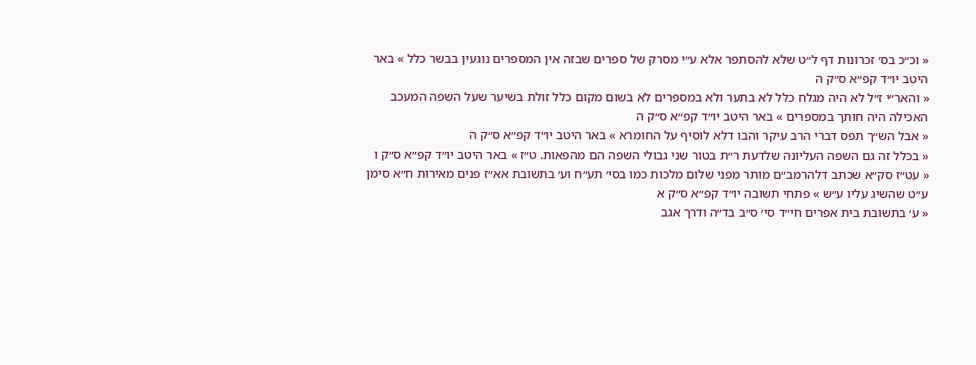« וכ״כ בס׳ זכרונות דף ל״ט שלא להסתפר אלא ע״י מסרק של ספרים שבזה אין המספרים נוגעין בבשר כלל » באר היטב יו״ד קפ״א ס״ק ה
« והאר״י ז״ל לא היה מגלח כלל לא בתער ולא במספרים לא בשום מקום כלל זולת בשיער שעל השפה המעכב האכילה היה חותך במספרים » באר היטב יו״ד קפ״א ס״ק ה
« אבל הש״ך תפס דברי הרב עיקר והבו דלא לוסיף על החומרא » באר היטב יו״ד קפ״א ס״ק ה
« בכלל זה גם השפה העליונה שלדעת ר״ת בטור שני גבולי השפה הם מהפאות. ט״ז » באר היטב יו״ד קפ״א ס״ק ו
« עט״ז סק״א שכתב דלהרמב״ם מותר מפני שלום מלכות כמו בסי׳ תע״ח וע׳ בתשובת אא״ז פנים מאירות ח״א סימן ע״ט שהשיג עליו ע״ש » פתחי תשובה יו״ד קפ״א ס״ק א
« ע׳ בתשובת בית אפרים חי״ד סי׳ ס״ב בד״ה ודרך אגב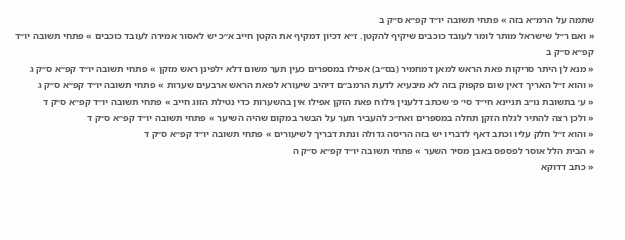שתמה על הרמ״א בזה » פתחי תשובה יו״ד קפ״א ס״ק ב
« ואם ר״ל שישראל מותר לומר לעובד כוכבים שיקיף להקטן. ז״א דכיון דמקיף את הקטן חייב א״כ יש לאסור אמירה לעובד כוכבים » פתחי תשובה יו״ד קפ״א ס״ק ב
« מנא לן היתר סריקות פאת הראש למאן דמחמיר (בס״ב) אפילו במספרים כעין תער משום דלא ילפינן ראש מזקן » פתחי תשובה יו״ד קפ״א ס״ק ג
« והוא ז״ל האריך דאין שום פקפוק בזה לא מיבעיא לדעת הרמב״ם דיהיב שיעורא לפאת הראש ארבעים שערות » פתחי תשובה יו״ד קפ״א ס״ק ג
« ע׳ בתשובת נו״ב תניינא חי״ד סי׳ פ׳ שכתב דלענין גילוח פאת הזקן אפילו אין בהשערות כדי נטילת הזוג חייב » פתחי תשובה יו״ד קפ״א ס״ק ד
« ולכן רצה להתיר לגלח הזקן תחלה במספרים ואח״כ להעביר תער על הבשר במקום שהיה השיער » פתחי תשובה יו״ד קפ״א ס״ק ד
« והוא ז״ל חלק עליו וכתב דאף לדבריו יש בזה הריסה גדולה ונתת דבריך לשיעורים » פתחי תשובה יו״ד קפ״א ס״ק ד
« הבית הלל אוסר לפספס באבן מסיר השער » פתחי תשובה יו״ד קפ״א ס״ק ה
« כתב דדוקא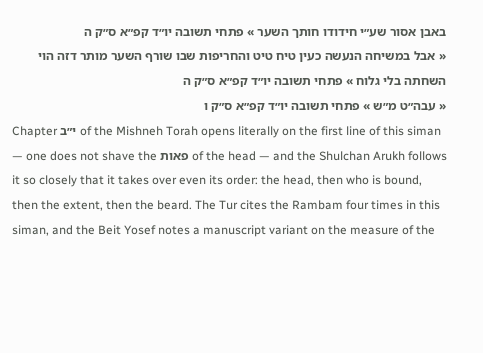באבן אסור שע״י חידודו חותך השער » פתחי תשובה יו״ד קפ״א ס״ק ה
« אבל במשיחה הנעשה כעין טיח טיט והחריפות שבו שורף השער מותר דזה הוי השחתה בלי גלוח » פתחי תשובה יו״ד קפ״א ס״ק ה
« עבה״ט מ״ש » פתחי תשובה יו״ד קפ״א ס״ק ו
Chapter י״ב of the Mishneh Torah opens literally on the first line of this siman — one does not shave the פאות of the head — and the Shulchan Arukh follows it so closely that it takes over even its order: the head, then who is bound, then the extent, then the beard. The Tur cites the Rambam four times in this siman, and the Beit Yosef notes a manuscript variant on the measure of the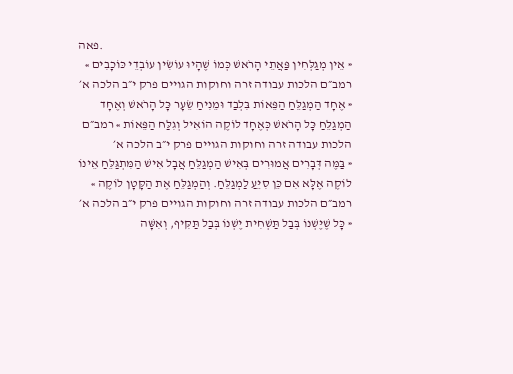פאה.
« אֵין מְגַלְּחִין פַּאֲתֵי הָרֹאשׁ כְּמוֹ שֶׁהָיוּ עוֹשִׂין עוֹבְדֵי כּוֹכָבִים » רמב״ם הלכות עבודה זרה וחוקות הגויים פרק י״ב הלכה א׳
« אֶחָד הַמְגַלֵּחַ הַפֵּאוֹת בִּלְבַד וּמֵנִיחַ שֵׂעָר כָּל הָרֹאשׁ וְאֶחָד הַמְגַלֵּחַ כָּל הָרֹאשׁ כְּאֶחָד לוֹקֶה הוֹאִיל וְגִלַּח הַפֵּאוֹת » רמב״ם הלכות עבודה זרה וחוקות הגויים פרק י״ב הלכה א׳
« בַּמֶּה דְּבָרִים אֲמוּרִים בְּאִישׁ הַמְגַלֵּחַ אֲבָל אִישׁ הַמִּתְגַּלֵּחַ אֵינוֹ לוֹקֶה אֶלָּא אִם כֵּן סִיֵּעַ לַמְגַלֵּחַ. וְהַמְגַלֵּחַ אֶת הַקָּטָן לוֹקֶה » רמב״ם הלכות עבודה זרה וחוקות הגויים פרק י״ב הלכה א׳
« כָּל שֶׁיֶּשְׁנוֹ בְּבַל תַּשְׁחִית יֶשְׁנוֹ בְּבַל תַּקִּיף, וְאִשָּׁה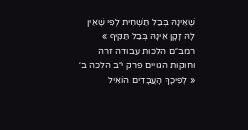שֶׁאֵינָהּ בְּבַל תַּשְׁחִית לְפִי שֶׁאֵין לָהּ זָקָן אֵינָהּ בְּבַל תַּקִּיף » רמב״ם הלכות עבודה זרה וחוקות הגויים פרק י״ב הלכה ב׳
« לְפִיכָךְ הָעֲבָדִים הוֹאִיל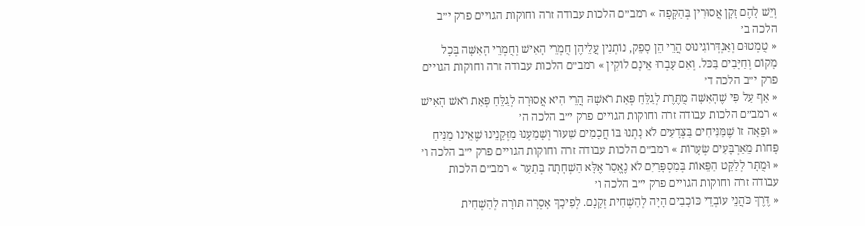וְיֵשׁ לָהֶם זָקָן אֲסוּרִין בְּהַקָּפָה » רמב״ם הלכות עבודה זרה וחוקות הגויים פרק י״ב הלכה ב׳
« טֻמְטוּם וְאַנְדְּרוֹגִינוּס הֲרֵי הֵן סָפֵק, נוֹתְנִין עֲלֵיהֶן חֻמְרֵי הָאִישׁ וְחֻמְרֵי הָאִשָּׁה בְּכָל מָקוֹם וְחַיָּבִים בַּכּל. וְאִם עָבְרוּ אֵינָם לוֹקִין » רמב״ם הלכות עבודה זרה וחוקות הגויים פרק י״ב הלכה ד׳
« אַף עַל פִּי שֶׁהָאִשָּׁה מֻתֶּרֶת לְגַלֵּחַ פְּאַת רֹאשָׁהּ הֲרֵי הִיא אֲסוּרָה לְגַלֵּחַ פְּאַת רֹאשׁ הָאִישׁ » רמב״ם הלכות עבודה זרה וחוקות הגויים פרק י״ב הלכה ה׳
« וּפֵאָה זוֹ שֶׁמַּנִּיחִים בַּצְּדָעִים לֹא נָתְנוּ בּוֹ חֲכָמִים שִׁעוּר וְשָׁמַעְנוּ מִזְּקֵנֵינוּ שֶׁאֵינוֹ מַנִּיחַ פָּחוֹת מֵאַרְבָּעִים שְׂעָרוֹת » רמב״ם הלכות עבודה זרה וחוקות הגויים פרק י״ב הלכה ו׳
« וּמֻתָּר לְלַקֵּט הַפֵּאוֹת בְּמִסְפָּרַיִם לֹא נֶאֱסַר אֶלָּא הַשְׁחָתָה בְּתַעַר » רמב״ם הלכות עבודה זרה וחוקות הגויים פרק י״ב הלכה ו׳
« דֶּרֶךְ כֹּהֲנֵי עוֹבְדֵי כּוֹכָבִים הָיָה לְהַשְׁחִית זְקָנָם. לְפִיכָךְ אָסְרָה תּוֹרָה לְהַשְׁחִית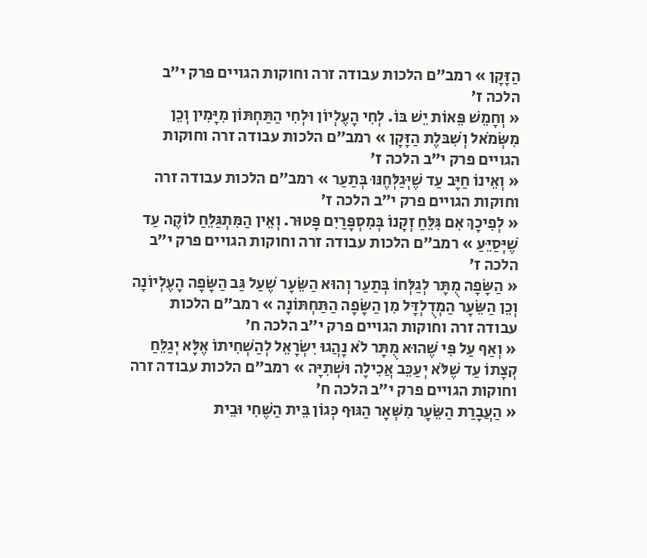הַזָּקָן » רמב״ם הלכות עבודה זרה וחוקות הגויים פרק י״ב הלכה ז׳
« וְחָמֵשׁ פֵּאוֹת יֵשׁ בּוֹ. לְחִי הָעֶלְיוֹן וּלְחִי הַתַּחְתּוֹן מִיָּמִין וְכֵן מִשְּׂמֹאל וְשִׁבּלֶת הַזָּקָן » רמב״ם הלכות עבודה זרה וחוקות הגויים פרק י״ב הלכה ז׳
« וְאֵינוֹ חַיָּב עַד שֶׁיְּגַלְּחֶנּוּ בְּתַעַר » רמב״ם הלכות עבודה זרה וחוקות הגויים פרק י״ב הלכה ז׳
« לְפִיכָךְ אִם גִּלֵּחַ זְקָנוֹ בְּמִסְפָּרַיִם פָּטוּר. וְאֵין הַמִּתְגַּלֵּחַ לוֹקֶה עַד שֶׁיְּסַיֵּעַ » רמב״ם הלכות עבודה זרה וחוקות הגויים פרק י״ב הלכה ז׳
« הַשָּׂפָה מֻתָּר לְגַלְּחוֹ בְּתַעַר וְהוּא הַשֵּׂעָר שֶׁעַל גַּב הַשָּׂפָה הָעֶלְיוֹנָה וְכֵן הַשֵּׂעָר הַמְדֻלְדָּל מִן הַשָּׂפָה הַתַּחְתּוֹנָה » רמב״ם הלכות עבודה זרה וחוקות הגויים פרק י״ב הלכה ח׳
« וְאַף עַל פִּי שֶׁהוּא מֻתָּר לֹא נָהֲגוּ יִשְׂרָאֵל לְהַשְׁחִיתוֹ אֶלָּא יְגַלֵּחַ קְצָתוֹ עַד שֶׁלֹּא יְעַכֵּב אֲכִילָה וּשְׁתִיָּה » רמב״ם הלכות עבודה זרה וחוקות הגויים פרק י״ב הלכה ח׳
« הַעֲבָרַת הַשֵּׂעָר מִשְּׁאָר הַגּוּף כְּגוֹן בֵּית הַשֶּׁחִי וּבֵית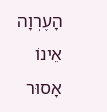הָעֶרְוָה אֵינוֹ אָסוּר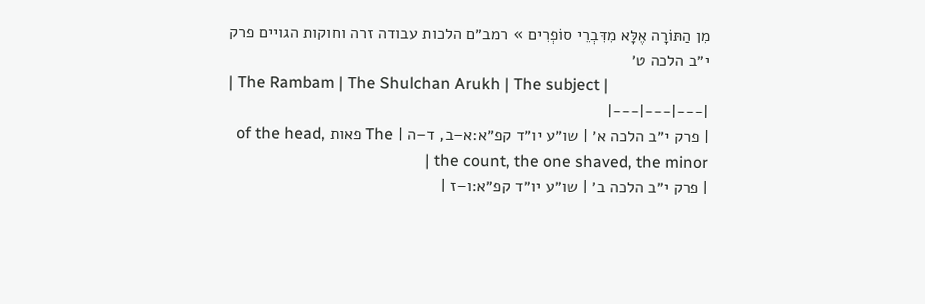מִן הַתּוֹרָה אֶלָּא מִדִּבְרֵי סוֹפְרִים » רמב״ם הלכות עבודה זרה וחוקות הגויים פרק י״ב הלכה ט׳
| The Rambam | The Shulchan Arukh | The subject |
|---|---|---|
| פרק י״ב הלכה א׳ | שו״ע יו״ד קפ״א:א–ב, ד–ה | The פאות of the head, the count, the one shaved, the minor |
| פרק י״ב הלכה ב׳ | שו״ע יו״ד קפ״א:ו–ז |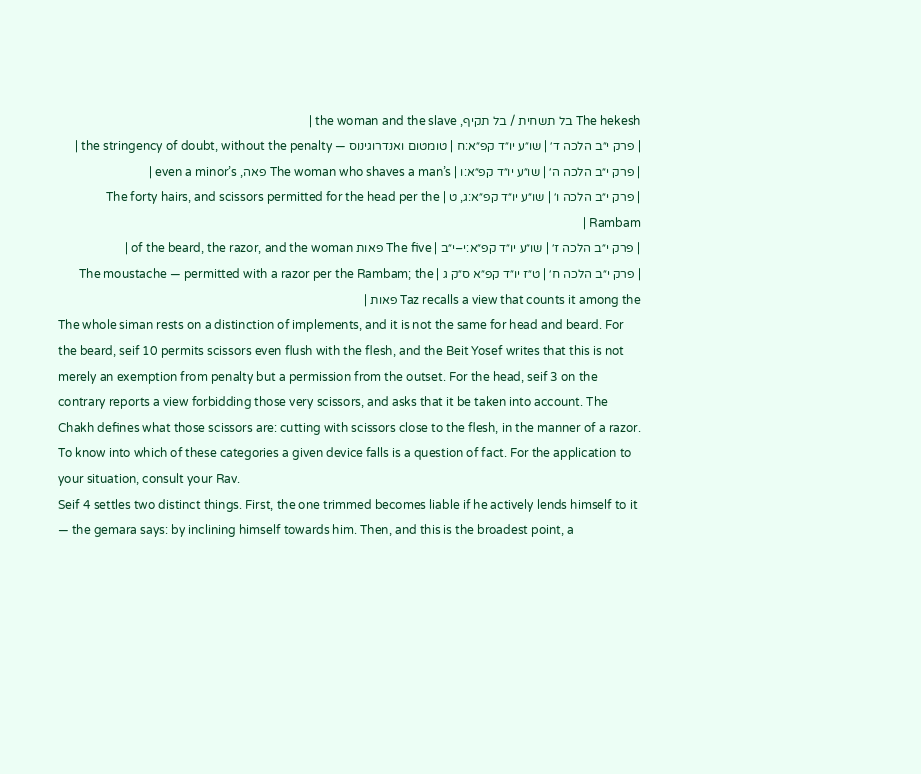The hekesh בל תשחית / בל תקיף, the woman and the slave |
| פרק י״ב הלכה ד׳ | שו״ע יו״ד קפ״א:ח | טומטום ואנדרוגינוס — the stringency of doubt, without the penalty |
| פרק י״ב הלכה ה׳ | שו״ע יו״ד קפ״א:ו | The woman who shaves a man’s פאה, even a minor’s |
| פרק י״ב הלכה ו׳ | שו״ע יו״ד קפ״א:ג, ט | The forty hairs, and scissors permitted for the head per the Rambam |
| פרק י״ב הלכה ז׳ | שו״ע יו״ד קפ״א:י–י״ב | The five פאות of the beard, the razor, and the woman |
| פרק י״ב הלכה ח׳ | ט״ז יו״ד קפ״א ס״ק ג | The moustache — permitted with a razor per the Rambam; the Taz recalls a view that counts it among the פאות |
The whole siman rests on a distinction of implements, and it is not the same for head and beard. For the beard, seif 10 permits scissors even flush with the flesh, and the Beit Yosef writes that this is not merely an exemption from penalty but a permission from the outset. For the head, seif 3 on the contrary reports a view forbidding those very scissors, and asks that it be taken into account. The Chakh defines what those scissors are: cutting with scissors close to the flesh, in the manner of a razor. To know into which of these categories a given device falls is a question of fact. For the application to your situation, consult your Rav.
Seif 4 settles two distinct things. First, the one trimmed becomes liable if he actively lends himself to it — the gemara says: by inclining himself towards him. Then, and this is the broadest point, a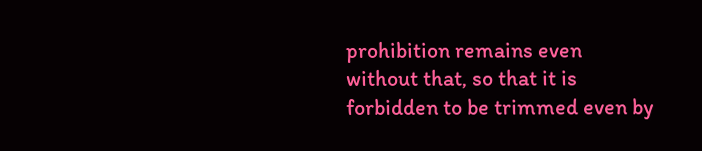prohibition remains even without that, so that it is forbidden to be trimmed even by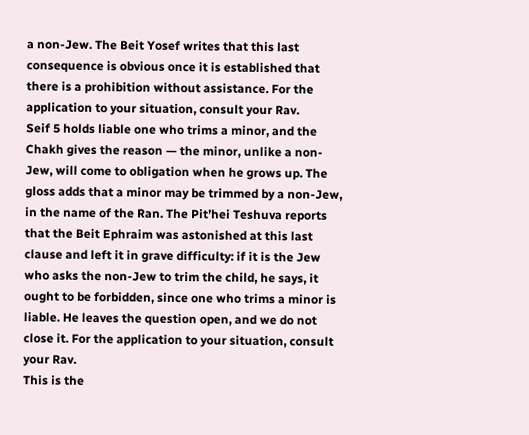a non-Jew. The Beit Yosef writes that this last consequence is obvious once it is established that there is a prohibition without assistance. For the application to your situation, consult your Rav.
Seif 5 holds liable one who trims a minor, and the Chakh gives the reason — the minor, unlike a non-Jew, will come to obligation when he grows up. The gloss adds that a minor may be trimmed by a non-Jew, in the name of the Ran. The Pit’hei Teshuva reports that the Beit Ephraim was astonished at this last clause and left it in grave difficulty: if it is the Jew who asks the non-Jew to trim the child, he says, it ought to be forbidden, since one who trims a minor is liable. He leaves the question open, and we do not close it. For the application to your situation, consult your Rav.
This is the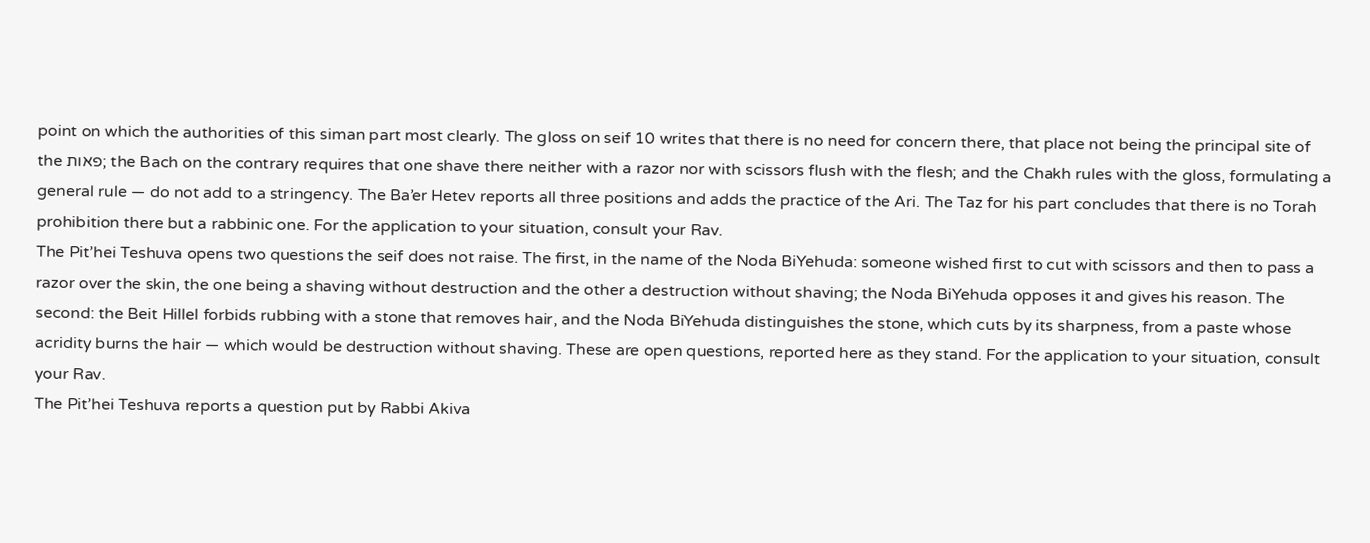point on which the authorities of this siman part most clearly. The gloss on seif 10 writes that there is no need for concern there, that place not being the principal site of the פאות; the Bach on the contrary requires that one shave there neither with a razor nor with scissors flush with the flesh; and the Chakh rules with the gloss, formulating a general rule — do not add to a stringency. The Ba’er Hetev reports all three positions and adds the practice of the Ari. The Taz for his part concludes that there is no Torah prohibition there but a rabbinic one. For the application to your situation, consult your Rav.
The Pit’hei Teshuva opens two questions the seif does not raise. The first, in the name of the Noda BiYehuda: someone wished first to cut with scissors and then to pass a razor over the skin, the one being a shaving without destruction and the other a destruction without shaving; the Noda BiYehuda opposes it and gives his reason. The second: the Beit Hillel forbids rubbing with a stone that removes hair, and the Noda BiYehuda distinguishes the stone, which cuts by its sharpness, from a paste whose acridity burns the hair — which would be destruction without shaving. These are open questions, reported here as they stand. For the application to your situation, consult your Rav.
The Pit’hei Teshuva reports a question put by Rabbi Akiva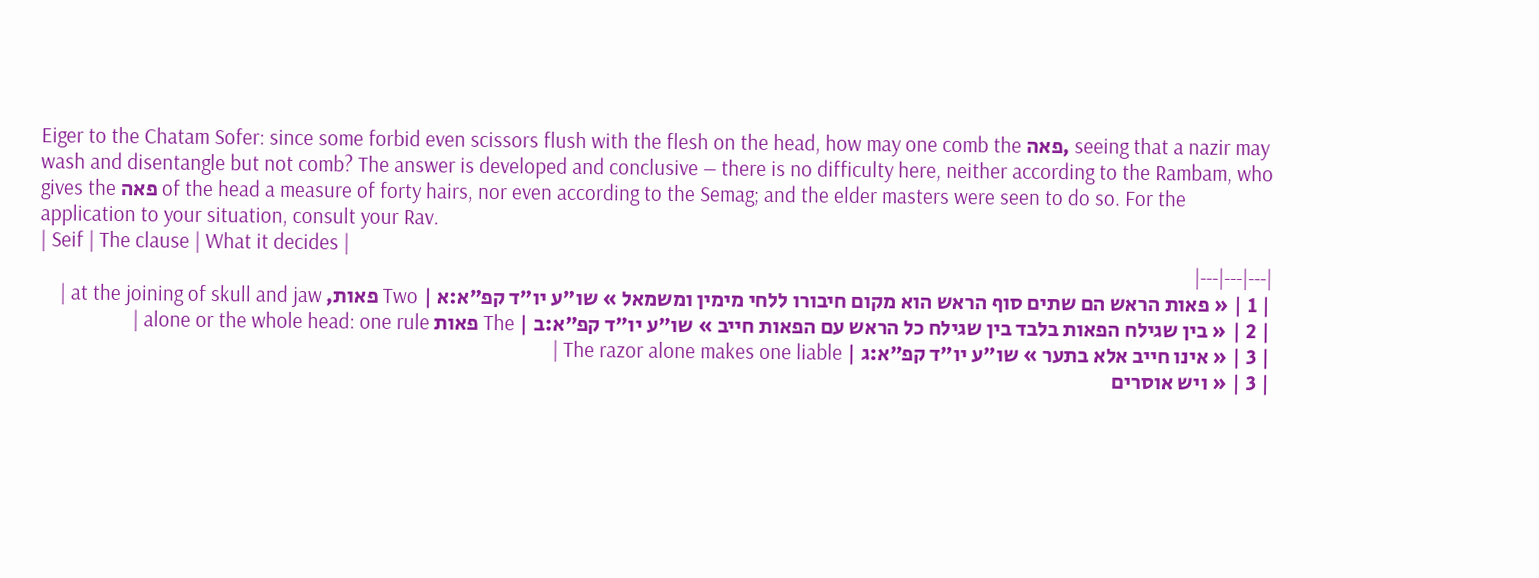Eiger to the Chatam Sofer: since some forbid even scissors flush with the flesh on the head, how may one comb the פאה, seeing that a nazir may wash and disentangle but not comb? The answer is developed and conclusive — there is no difficulty here, neither according to the Rambam, who gives the פאה of the head a measure of forty hairs, nor even according to the Semag; and the elder masters were seen to do so. For the application to your situation, consult your Rav.
| Seif | The clause | What it decides |
|---|---|---|
| 1 | « פאות הראש הם שתים סוף הראש הוא מקום חיבורו ללחי מימין ומשמאל » שו״ע יו״ד קפ״א:א | Two פאות, at the joining of skull and jaw |
| 2 | « בין שגילח הפאות בלבד בין שגילח כל הראש עם הפאות חייב » שו״ע יו״ד קפ״א:ב | The פאות alone or the whole head: one rule |
| 3 | « אינו חייב אלא בתער » שו״ע יו״ד קפ״א:ג | The razor alone makes one liable |
| 3 | « ויש אוסרים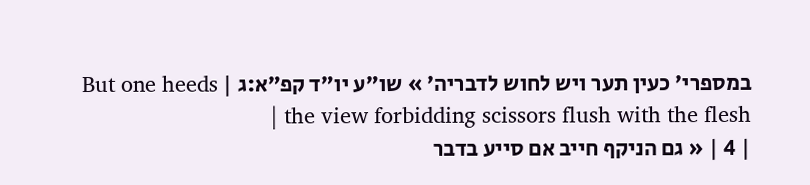במספרי׳ כעין תער ויש לחוש לדבריה׳ » שו״ע יו״ד קפ״א:ג | But one heeds the view forbidding scissors flush with the flesh |
| 4 | « גם הניקף חייב אם סייע בדבר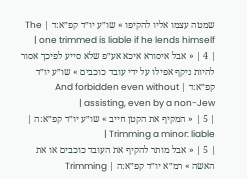שמטה עצמו אליו להקיפו » שו״ע יו״ד קפ״א:ד | The one trimmed is liable if he lends himself |
| 4 | « אבל איסורא איכא אע״פ שלא סייע לפיכך אסור להיות ניקף אפילו על ידי עובד כוכבים » שו״ע יו״ד קפ״א:ד | And forbidden even without assisting, even by a non-Jew |
| 5 | « המקיף את הקטן חייב » שו״ע יו״ד קפ״א:ה | Trimming a minor: liable |
| 5 | « אבל מותר להקיף את העובד כוכבים או את האשה » רמ״א יו״ד קפ״א:ה | Trimming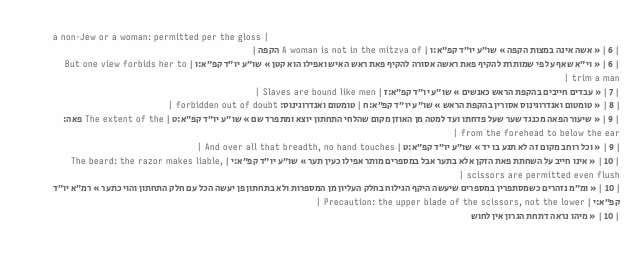a non-Jew or a woman: permitted per the gloss |
| 6 | « אשה אינה במצות הקפה » שו״ע יו״ד קפ״א:ו | A woman is not in the mitzva of הקפה |
| 6 | « וי״א שאף על פי שמותרת להקיף פאת ראשה אסורה להקיף פאת ראש האיש ואפילו הוא קטן » שו״ע יו״ד קפ״א:ו | But one view forbids her to trim a man |
| 7 | « עבדים חייבים בהקפת הראש כאנשים » שו״ע יו״ד קפ״א:ז | Slaves are bound like men |
| 8 | « טומטום ואנדרוגינוס אסורין בהקפת הראש » שו״ע יו״ד קפ״א:ח | טומטום ואנדרוגינוס: forbidden out of doubt |
| 9 | « שיעור הפאה מכנגד שער שעל פדחתו ועד למטה מן האוזן מקום שהלחי התחתון יוצא ומתפרד שם » שו״ע יו״ד קפ״א:ט | The extent of the פאה: from the forehead to below the ear |
| 9 | « וכל רוחב מקום זה לא תגע בו יד » שו״ע יו״ד קפ״א:ט | And over all that breadth, no hand touches |
| 10 | « אינו חייב על השחתת פאת הזקן אלא בתער אבל במספרים מותר אפילו כעין תער » שו״ע יו״ד קפ״א:י | The beard: the razor makes liable, scissors are permitted even flush |
| 10 | « ומ״מ נזהרים כשמסתפרין במספרים שיעשה היקף הגילוח בחלק העליון מן המספרות ולא בתחתון פן יעשה הכל עם חלק התחתון והוי כתער » רמ״א יו״ד קפ״א:י | Precaution: the upper blade of the scissors, not the lower |
| 10 | « מיהו נראה דתחת הגרון אין לחוש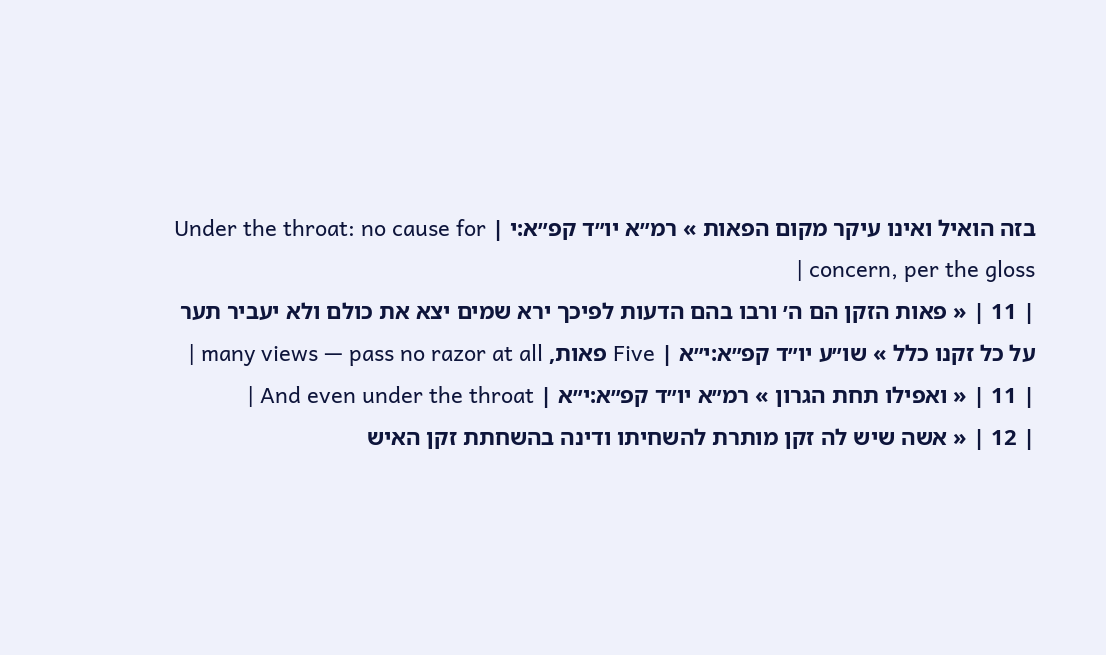בזה הואיל ואינו עיקר מקום הפאות » רמ״א יו״ד קפ״א:י | Under the throat: no cause for concern, per the gloss |
| 11 | « פאות הזקן הם ה׳ ורבו בהם הדעות לפיכך ירא שמים יצא את כולם ולא יעביר תער על כל זקנו כלל » שו״ע יו״ד קפ״א:י״א | Five פאות, many views — pass no razor at all |
| 11 | « ואפילו תחת הגרון » רמ״א יו״ד קפ״א:י״א | And even under the throat |
| 12 | « אשה שיש לה זקן מותרת להשחיתו ודינה בהשחתת זקן האיש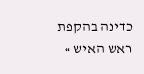כדינה בהקפת ראש האיש »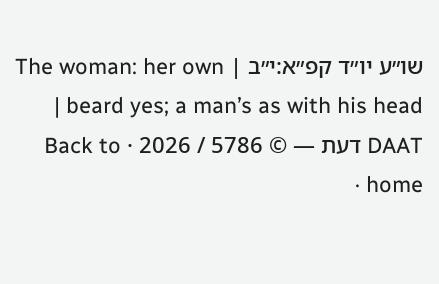שו״ע יו״ד קפ״א:י״ב | The woman: her own beard yes; a man’s as with his head |
DAAT דעת — © 5786 / 2026 · Back to home ·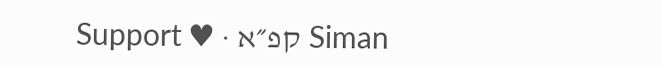Siman קפ״א · ♥ Support